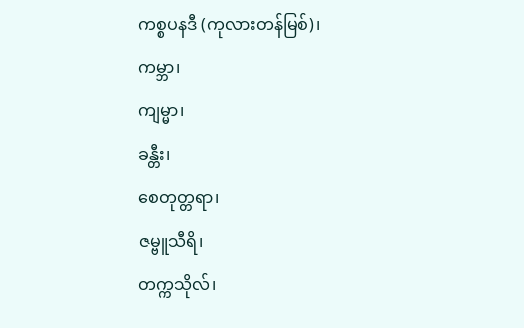ကစ္စပနဒီ (ကုလားတန်မြစ်)၊
ကမ္ဘာ၊
ကျမ္မာ၊
ခန္တီး၊
စေတုတ္တရာ၊
ဇမ္ဗူသီရိ၊
တက္ကသိုလ်၊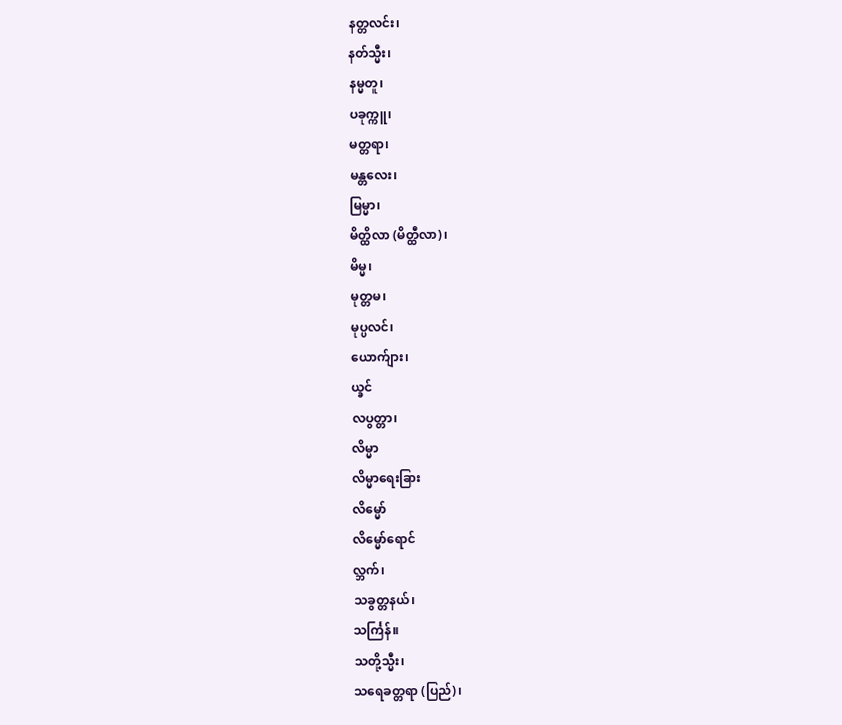နတ္တလင်း၊
နတ်သ္မီး၊
နမ္မတူ၊
ပခုက္ကူ၊
မတ္တရာ၊
မန္တလေး၊
မြမ္မာ၊
မိတ္ထိလာ (မိတ္ထီလာ)၊
မိမ္မ၊
မုတ္တမ၊
မုပ္ပလင်၊
ယောက်ျား၊
ယ္ခင်
လပွတ္တာ၊
လိမ္မာ
လိမ္မာရေးခြား
လိမ္မော်
လိမ္မော်ရောင်
လ္ဘက်၊
သခွတ္တနယ်၊
သင်္ကြန်။
သတို့သ္မီး၊
သရေခတ္တရာ (ပြည်)၊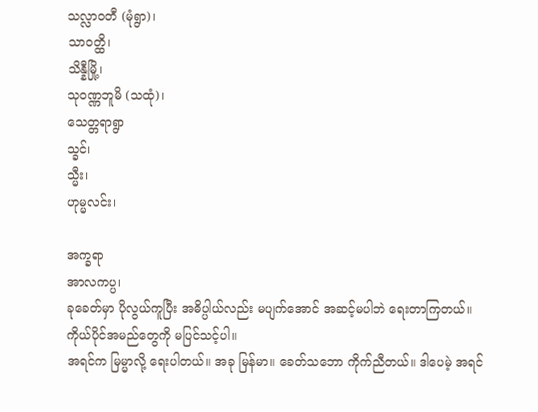သလ္လာဝတီ (မုံရွာ)၊
သာဝတ္ထိ၊
သိန္နီမြို့၊
သုဝဏ္ဏဘူမိ (သထုံ)၊
သေတ္တရာရွာ
သ္ခင်၊
သ္မီး၊
ဟုမ္မလင်း၊

အက္ခရာ
အာလကပ္ပ၊
ခုခေတ်မှာ ပိုလွယ်ကူပြီး အဓိပ္ပါယ်လည်း မပျက်အောင် အဆင့်မပါဘဲ ရေးတာကြတယ်။
ကိုယ်ပိုင်အမည်တွေကို မပြင်သင့်ပါ။
အရင်က မြမ္မာလို့ ရေးပါတယ်။ အခု မြန်မာ။ ခေတ်သဘော ကိုက်ညီတယ်။ ဒါပေမဲ့ အရင်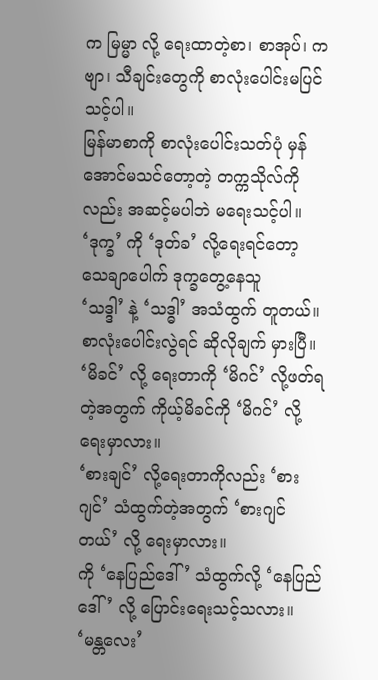က မြမ္မာ လို့ ရေးထာတဲ့စာ၊ စာအုပ်၊ ကဗျာ၊ သီချင်းတွေကို စာလုံးပေါင်းမပြင်သင့်ပါ။
မြန်မာစာကို စာလုံးပေါင်းသတ်ပုံ မှန်အောင်မသင်တော့တဲ့ တက္ကသိုလ်ကိုလည်း အဆင့်မပါဘဲ မရေးသင့်ပါ။
‘ဒုက္ခ’ ကို ‘ဒုတ်ခ’ လို့ရေးရင်တော့ သေချာပေါက် ဒုက္ခတွေ့နေသူ
‘သဒ္ဒါ’ နဲ့ ‘သဒ္ဓါ’ အသံထွက် တူတယ်။ စာလုံးပေါင်းလွဲရင် ဆိုလိုချက် မှားပြီ။
‘မိခင်’ လို့ ရေးတာကို ‘မိဂင်’ လို့ဖတ်ရတဲ့အတွက် ကိုယ့်မိခင်ကို ‘မိဂင်’ လို့ ရေးမှာလား။
‘စားချင်’ လို့ရေးတာကိုလည်း ‘စားဂျင်’ သံထွက်တဲ့အတွက် ‘စားဂျင်တယ်’ လို့ ရေးမှာလား။
ကို ‘နေပြည်ဒေါ်’ သံထွက်လို့ ‘နေပြည်ဒေါ်’ လို့ ပြောင်းရေးသင့်သလား။
‘မန္တလေး’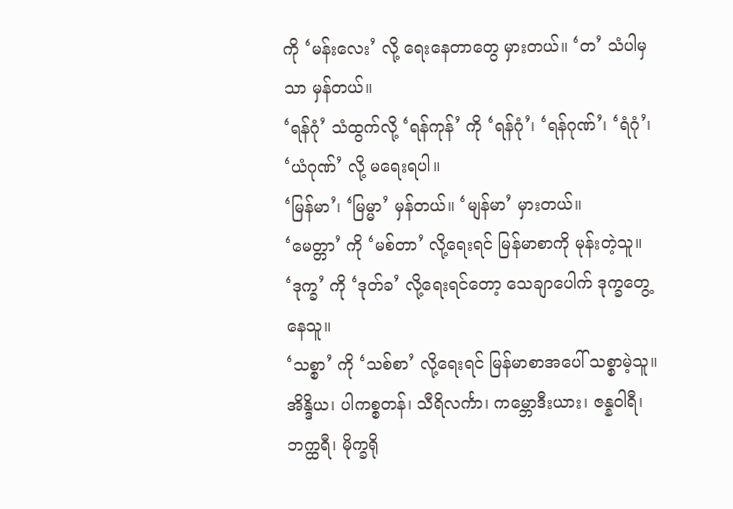ကို ‘မန်းလေး’ လို့ ရေးနေတာတွေ မှားတယ်။ ‘တ’ သံပါမှသာ မှန်တယ်။
‘ရန်ဂုံ’ သံထွက်လို့ ‘ရန်ကုန်’ ကို ‘ရန်ဂုံ’၊ ‘ရန်ဂုဏ်’၊ ‘ရံဂုံ’၊ ‘ယံဂုဏ်’ လို့ မရေးရပါ။
‘မြန်မာ’၊ ‘မြမ္မာ’ မှန်တယ်။ ‘မျန်မာ’ မှားတယ်။
‘မေတ္တာ’ ကို ‘မစ်တာ’ လို့ရေးရင် မြန်မာစာကို မုန်းတဲ့သူ။
‘ဒုက္ခ’ ကို ‘ဒုတ်ခ’ လို့ရေးရင်တော့ သေချာပေါက် ဒုက္ခတွေ့နေသူ။
‘သစ္စာ’ ကို ‘သစ်စာ’ လို့ရေးရင် မြန်မာစာအပေါ် သစ္စာမဲ့သူ။
အိန္ဒိယ၊ ပါကစ္စတန်၊ သီရိလင်္ကာ၊ ကမ္ဘောဒီးယား၊ ဇန္နဝါရီ၊ ဘက္ထရီ၊ မိုက္ခရို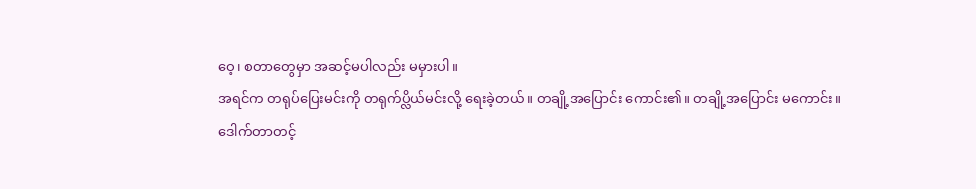ဝေ့၊ စတာတွေမှာ အဆင့်မပါလည်း မမှားပါ။
အရင်က တရုပ်ပြေးမင်းကို တရုက်ပ္လိယ်မင်းလို့ ရေးခဲ့တယ်။ တချို့အပြောင်း ကောင်း၏။ တချို့အပြောင်း မကောင်း။
ဒေါက်တာတင့်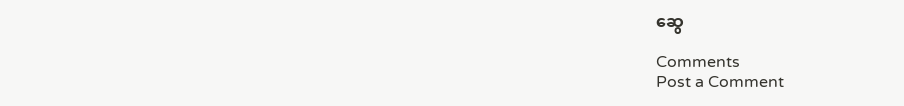ဆွေ

Comments
Post a Comment